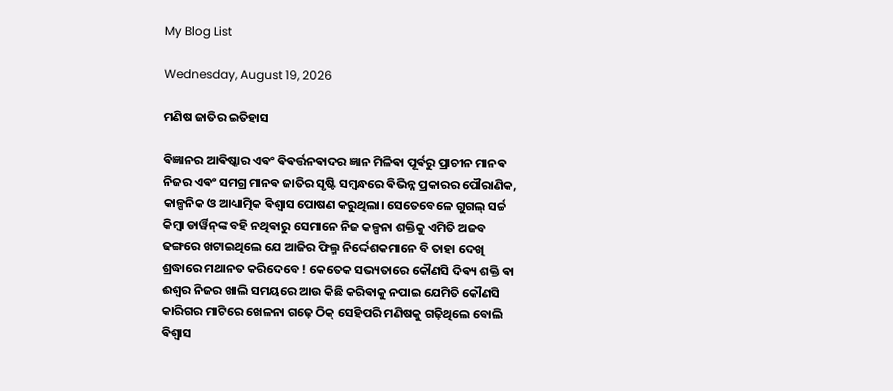My Blog List

Wednesday, August 19, 2026

ମଣିଷ ଜାତିର ଇତିହାସ

ଵିଜ୍ଞାନର ଆଵିଷ୍କାର ଏଵଂ ଵିଵର୍ତ୍ତନଵାଦର ଜ୍ଞାନ ମିଳିଵା ପୂର୍ଵରୁ ପ୍ରାଚୀନ ମାନଵ ନିଜର ଏଵଂ ସମଗ୍ର ମାନଵ ଜାତିର ସୃଷ୍ଟି ସମ୍ବନ୍ଧରେ ଵିଭିନ୍ନ ପ୍ରକାରର ପୌରାଣିକ, କାଳ୍ପନିକ ଓ ଆଧ୍ୟାତ୍ମିକ ଵିଶ୍ୱାସ ପୋଷଣ କରୁଥିଲା। ସେତେବେଳେ ଗୁଗଲ୍ ସର୍ଚ୍ଚ କିମ୍ବା ଡାର୍ୱିନ୍‌ଙ୍କ ବହି ନଥିଵାରୁ ସେମାନେ ନିଜ କଳ୍ପନା ଶକ୍ତିକୁ ଏମିତି ଅଜବ ଢଙ୍ଗରେ ଖଟାଇଥିଲେ ଯେ ଆଜିର ଫିଲ୍ମ ନିର୍ଦ୍ଦେଶକମାନେ ବି ତାହା ଦେଖି ଶ୍ରଦ୍ଧାରେ ମଥାନତ କରିଦେବେ ! କେତେକ ସଭ୍ୟତାରେ କୌଣସି ଦିଵ୍ୟ ଶକ୍ତି ଵା ଈଶ୍ଵର ନିଜର ଖାଲି ସମୟରେ ଆଉ କିଛି କରିଵାକୁ ନପାଇ ଯେମିତି କୌଣସି କାରିଗର ମାଟିରେ ଖେଳନା ଗଢ଼େ ଠିକ୍ ସେହିପରି ମଣିଷକୁ ଗଢ଼ିଥିଲେ ବୋଲି ଵିଶ୍ୱାସ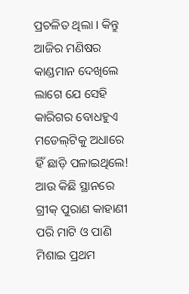ପ୍ରଚଳିତ ଥିଲା । କିନ୍ତୁ ଆଜିର ମଣିଷର କାଣ୍ଡମାନ ଦେଖିଲେ ଲାଗେ ଯେ ସେହି କାରିଗର ବୋଧହୁଏ ମଡେଲ୍‌ଟିକୁ ଅଧାରେ ହିଁ ଛାଡ଼ି ପଳାଇଥିଲେ! ଆଉ କିଛି ସ୍ଥାନରେ ଗ୍ରୀକ୍ ପୁରାଣ କାହାଣୀ ପରି ମାଟି ଓ ପାଣି ମିଶାଇ ପ୍ରଥମ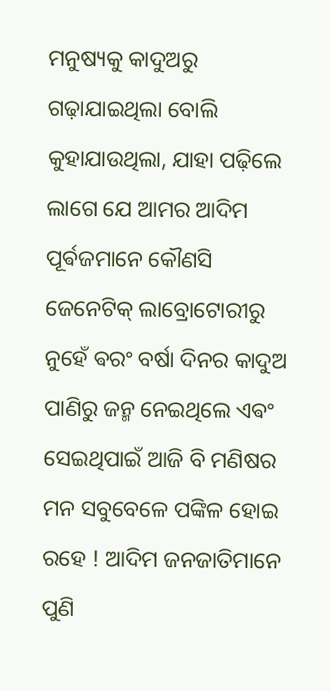ମନୁଷ୍ୟକୁ କାଦୁଅରୁ ଗଢ଼ାଯାଇଥିଲା ବୋଲି କୁହାଯାଉଥିଲା, ଯାହା ପଢ଼ିଲେ ଲାଗେ ଯେ ଆମର ଆଦିମ ପୂର୍ଵଜମାନେ କୌଣସି ଜେନେଟିକ୍ ଲାବ୍ରୋଟୋରୀରୁ ନୁହେଁ ଵରଂ ବର୍ଷା ଦିନର କାଦୁଅ ପାଣିରୁ ଜନ୍ମ ନେଇଥିଲେ ଏଵଂ ସେଇଥିପାଇଁ ଆଜି ବି ମଣିଷର ମନ ସବୁବେଳେ ପଙ୍କିଳ ହୋଇ ରହେ ! ଆଦିମ ଜନଜାତିମାନେ ପୁଣି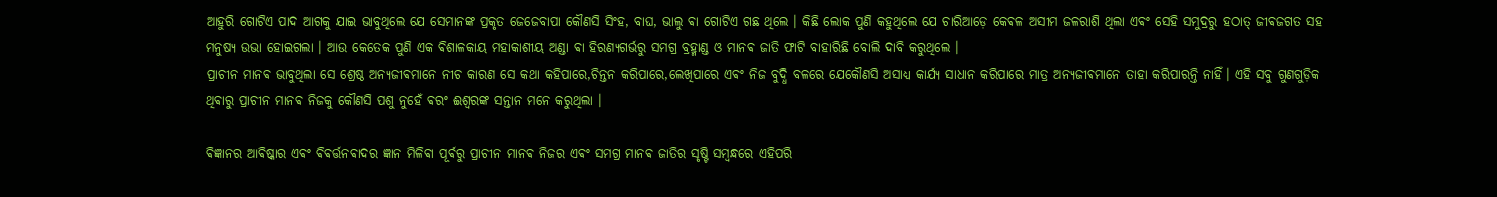ଆହୁରି ଗୋଟିଏ ପାଦ ଆଗକୁ ଯାଇ ଭାବୁଥିଲେ ଯେ ସେମାନଙ୍କ ପ୍ରକୃତ ଜେଜେବାପା କୌଣସି ସିଂହ, ବାଘ, ଭାଲୁ ଵା ଗୋଟିଏ ଗଛ ଥିଲେ । କିଛି ଲୋକ ପୁଣି କହୁଥିଲେ ଯେ ଚାରିଆଡ଼େ କେଵଳ ଅସୀମ ଜଳରାଶି ଥିଲା ଏଵଂ ସେହି ସମୁଦ୍ରରୁ ହଠାତ୍ ଜୀଵଜଗତ ସହ ମନୁଷ୍ୟ ଉଭା ହୋଇଗଲା । ଆଉ କେତେକ ପୁଣି ଏକ ଵିଶାଳକାୟ ମହାକାଶୀୟ ଅଣ୍ଡା ଵା ହିରଣ୍ୟଗର୍ଭରୁ ସମଗ୍ର ବ୍ରହ୍ମାଣ୍ଡ ଓ ମାନଵ ଜାତି ଫାଟି ବାହାରିଛି ବୋଲି ଦାବି କରୁଥିଲେ ।
ପ୍ରାଚୀନ ମାନଵ ଭାବୁଥିଲା ସେ ଶ୍ରେଷ୍ଠ ଅନ୍ୟଜୀଵମାନେ ନୀଚ କାରଣ ସେ କଥା କହିପାରେ,ଚିନ୍ତନ କରିପାରେ,ଲେଖିପାରେ ଏଵଂ ନିଜ ବୁଦ୍ଧି ବଳରେ ଯେକୌଣସି ଅସାଧ୍ୟ କାର୍ଯ୍ୟ ସାଧାନ କରିପାରେ ମାତ୍ର ଅନ୍ୟଜୀଵମାନେ ତାହା କରିପାରନ୍ତି ନାହିଁ। ଏହି ସବୁ ଗୁଣଗୁଡ଼ିକ ଥିଵାରୁ ପ୍ରାଚୀନ ମାନଵ ନିଜକୁ କୌଣସି ପଶୁ ନୁହେଁ ଵରଂ ଈଶ୍ଵରଙ୍କ ସନ୍ତାନ ମନେ କରୁଥିଲା ।

ଵିଜ୍ଞାନର ଆଵିଷ୍କାର ଏଵଂ ଵିଵର୍ତ୍ତନଵାଦର ଜ୍ଞାନ ମିଳିଵା ପୂର୍ଵରୁ ପ୍ରାଚୀନ ମାନଵ ନିଜର ଏଵଂ ସମଗ୍ର ମାନଵ ଜାତିର ସୃଷ୍ଟି ସମ୍ବନ୍ଧରେ ଏହିପରି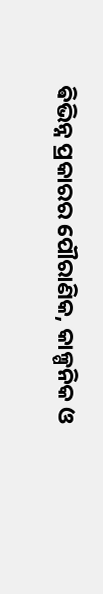ଵିଭିନ୍ନ ପ୍ରକାରର ପୌରାଣିକ, କାଳ୍ପନିକ ଓ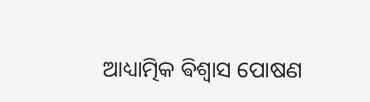ଆଧ୍ୟାତ୍ମିକ ଵିଶ୍ୱାସ ପୋଷଣ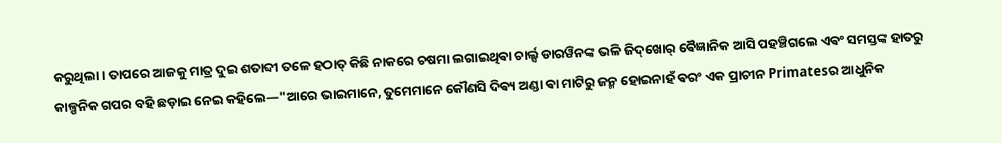କରୁଥିଲା। ତାପରେ ଆଜକୁ ମାତ୍ର ଦୁଇ ଶତାବ୍ଦୀ ତଳେ ହଠାତ୍ କିଛି ନାକରେ ଚଷମା ଲଗାଇଥିଵା ଚାର୍ଲ୍ସ ଡାରୱିନଙ୍କ ଭଳି ଜିଦ୍‌ଖୋର୍ ଵୈଜ୍ଞାନିକ ଆସି ପହଞ୍ଚିଗଲେ ଏଵଂ ସମସ୍ତଙ୍କ ହାତରୁ କାଳ୍ପନିକ ଗପର ବହି ଛଡ଼ାଇ ନେଇ କହିଲେ—"ଆରେ ଭାଇମାନେ, ତୁମେମାନେ କୌଣସି ଦିଵ୍ୟ ଅଣ୍ଡା ଵା ମାଟିରୁ ଜନ୍ମ ହୋଇନାହଁ ଵରଂ ଏକ ପ୍ରାଚୀନ Primatesର ଆଧୁନିକ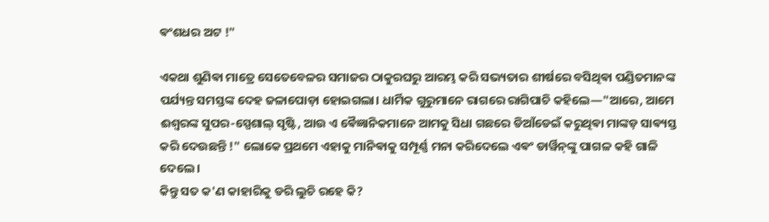ଵଂଶଧର ଅଟ !"

ଏକଥା ଶୁଣିଵା ମାତ୍ରେ ସେତେବେଳର ସମାଜର ଠାକୁରଘରୁ ଆରମ୍ଭ କରି ସଭ୍ୟତାର ଶୀର୍ଷରେ ବସିଥିଵା ପଣ୍ଡିତମାନଙ୍କ ପର୍ଯ୍ୟନ୍ତ ସମସ୍ତଙ୍କ ଦେହ ଜଳାପୋଡ଼ା ହୋଇଗଲା। ଧାର୍ମିକ ଗୁରୁମାନେ ରାଗରେ ରାଗିପାଚି କହିଲେ—"ଆରେ, ଆମେ ଈଶ୍ୱରଙ୍କ ସୁପର-ସ୍ପେଶାଲ୍ ସୃଷ୍ଟି, ଆଉ ଏ ଵୈଜ୍ଞାନିକମାନେ ଆମକୁ ସିଧା ଗଛରେ ଡିଆଁଡେଇଁ କରୁଥିଵା ମାଙ୍କଡ଼ ସାଵ୍ୟସ୍ତ କରି ଦେଉଛନ୍ତି !" ଲୋକେ ପ୍ରଥମେ ଏହାକୁ ମାନିଵାକୁ ସମ୍ପୂର୍ଣ୍ଣ ମନା କରିଦେଲେ ଏଵଂ ଡାର୍ୱିନ୍‌ଙ୍କୁ ପାଗଳ କହି ଗାଳି ଦେଲେ।
କିନ୍ତୁ ସତ କ'ଣ କାହାରିକୁ ଡରି ଲୁଚି ରହେ କି?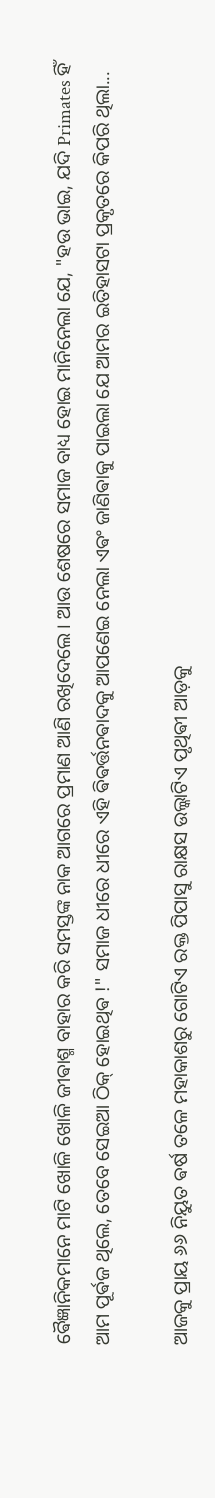ଵୈଜ୍ଞାନିକମାନେ ମାଟି ଖୋଳି ଖୋଳି ଜୀଵାଶ୍ମ ବାହାର କରି ସମସ୍ତଙ୍କ ନାକ ଆଗରେ ପ୍ରମାଣ ଆଣି ରଖିଦେଲେ। ଆଉ ଶେଷରେ ସମାଜ ବାଧ୍ୟ ହୋଇ ମାନିନେଲା ଯେ, "ହଉ ଭାଇ, ଯଦି Primates ହିଁ ଆମ ପୂର୍ଵଜ ଥିଲେ, ତେବେ ସେଇଆ ଠିକ୍ ହୋଇଥିଵ !" ସମାଜ ଧୀରେ ଧୀରେ ଏହି ଵିଵର୍ତ୍ତନଵାଦକୁ ଆପଣେଇ ନେଲା ଏଵଂ ଜାଣିଵାକୁ ପାଇଲା ଯେ ଆମର ଇତିହାସଟା ପ୍ରକୃତରେ କିପରି ଥିଲା...

ଆଜକୁ ପ୍ରାୟ ୬୬ ନିୟୁତ ଵର୍ଷ ତଳେ ମହାକାଶରୁ ଗୋଟିଏ ରକ୍ତ ପିପାସୁ ରାକ୍ଷସ ଉଲ୍କାଟିଏ ପୃଥିଵୀ ଆଡ଼କୁ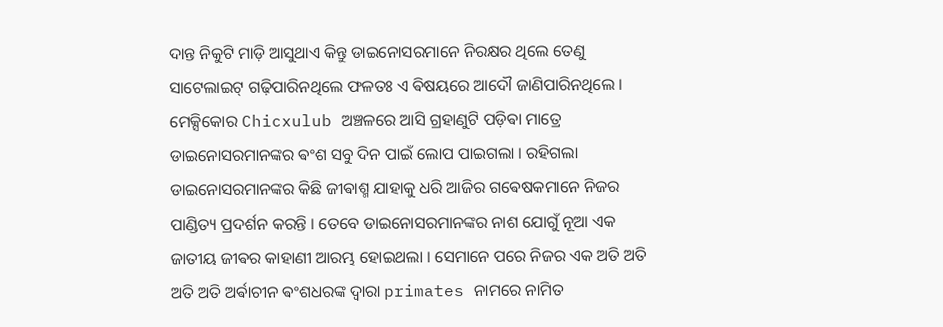ଦାନ୍ତ ନିକୁଟି ମାଡ଼ି ଆସୁଥାଏ କିନ୍ତୁ ଡାଇନୋସରମାନେ ନିରକ୍ଷର ଥିଲେ ତେଣୁ ସାଟେଲାଇଟ୍ ଗଢ଼ିପାରିନଥିଲେ ଫଳତଃ ଏ ଵିଷୟରେ ଆଦୌ ଜାଣିପାରିନଥିଲେ । ମେକ୍ସିକୋର Chicxulub ଅଞ୍ଚଳରେ ଆସି ଗ୍ରହାଣୁଟି ପଡ଼ିଵା ମାତ୍ରେ ଡାଇନୋସରମାନଙ୍କର ଵଂଶ ସବୁ ଦିନ ପାଇଁ ଲୋପ ପାଇଗଲା । ରହିଗଲା ଡାଇନୋସରମାନଙ୍କର କିଛି ଜୀଵାଶ୍ମ ଯାହାକୁ ଧରି ଆଜିର ଗଵେଷକମାନେ ନିଜର ପାଣ୍ଡିତ୍ୟ ପ୍ରଦର୍ଶନ କରନ୍ତି । ତେବେ ଡାଇନୋସରମାନଙ୍କର ନାଶ ଯୋଗୁଁ ନୂଆ ଏକ ଜାତୀୟ ଜୀଵର କାହାଣୀ ଆରମ୍ଭ ହୋଇଥଲା ।‌ ସେମାନେ ପରେ ନିଜର ଏକ ଅତି ଅତି ଅତି ଅତି ଅର୍ଵାଚୀନ ଵଂଶଧରଙ୍କ ଦ୍ଵାରା primates ନାମରେ ନାମିତ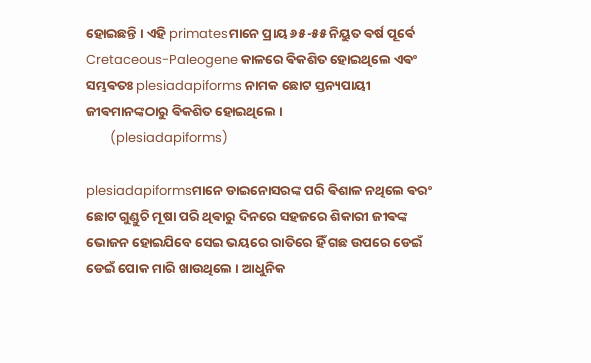ହୋଇଛନ୍ତି । ଏହି primatesମାନେ ପ୍ରାୟ ୬୫-୫୫ ନିୟୁତ ଵର୍ଷ ପୂର୍ଵେ Cretaceous-Paleogene କାଳରେ ଵିକଶିତ ହୋଇଥିଲେ ଏଵଂ ସମ୍ଭଵତଃ plesiadapiforms ନାମକ ଛୋଟ ସ୍ତନ୍ୟପାୟୀ ଜୀଵମାନଙ୍କଠାରୁ ଵିକଶିତ ହୋଇଥିଲେ ।
        (plesiadapiforms)

plesiadapiformsମାନେ ଡାଇନୋସରଙ୍କ ପରି ଵିଶାଳ ନଥିଲେ ଵରଂ ଛୋଟ ଗୁଣ୍ଡୁଚି ମୂଷା ପରି ଥିଵାରୁ ଦିନରେ ସହଜରେ ଶିକାରୀ ଜୀଵଙ୍କ ଭୋଜନ ହୋଇଯିବେ ସେଇ ଭୟରେ ରାତିରେ ହିଁ ଗଛ ଉପରେ ଡେଇଁ ଡେଇଁ ପୋକ ମାରି ଖାଉଥିଲେ । ଆଧୁନିକ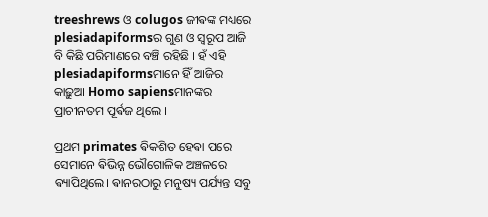treeshrews ଓ colugos ଜୀଵଙ୍କ ମଧ୍ୟରେ plesiadapiformsର ଗୁଣ ଓ ସ୍ଵରୂପ ଆଜି ବି କିଛି ପରିମାଣରେ ବଞ୍ଚି ରହିଛି । ହଁ ଏହି plesiadapiformsମାନେ ହିଁ ଆଜିର କାଢ଼ୁଆ Homo sapiensମାନଙ୍କର ପ୍ରାଚୀନତମ ପୂର୍ଵଜ ଥିଲେ ।

ପ୍ରଥମ primates ଵିକଶିତ ହେଵା ପରେ ସେମାନେ ଵିଭିନ୍ନ ଭୌଗୋଳିକ ଅଞ୍ଚଳରେ ଵ୍ୟାପିଥିଲେ। ଵାନରଠାରୁ ମନୁଷ୍ୟ ପର୍ଯ୍ୟନ୍ତ ସବୁ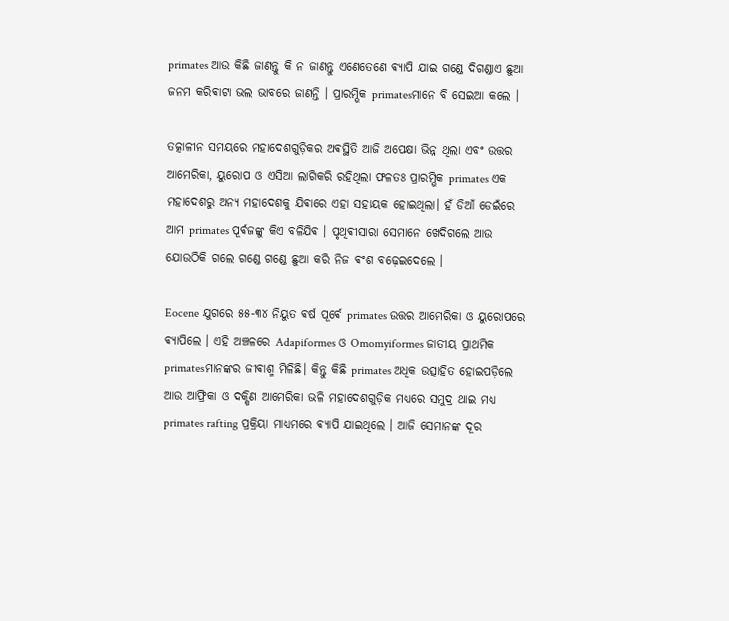primates ଆଉ କିଛି ଜାଣନ୍ତୁ କି ନ ଜାଣନ୍ତୁ ଏଣେତେଣେ ଵ୍ୟାପି ଯାଇ ଗଣ୍ଡେ ଦିଗଣ୍ଡାଏ ଛୁଆ ଜନମ କରିଵାଟା ଭଲ ଭାବରେ ଜାଣନ୍ତି । ପ୍ରାରମ୍ଭିକ primatesମାନେ ବି ସେଇଆ କଲେ ।

ତତ୍କାଳୀନ ସମୟରେ ମହାଦେଶଗୁଡ଼ିକର ଅଵସ୍ଥିତି ଆଜି ଅପେକ୍ଷା ଭିନ୍ନ ଥିଲା ଏବଂ ଉତ୍ତର ଆମେରିକା, ୟୁରୋପ ଓ ଏସିଆ ଲାଗିକରି ରହିଥିଲା ଫଳତଃ ପ୍ରାରମ୍ଭିକ primates ଏକ ମହାଦେଶରୁ ଅନ୍ୟ ମହାଦେଶକୁ ଯିଵାରେ ଏହା ସହାୟକ ହୋଇଥିଲା। ହଁ ଡିଆଁ ଡେଇଁରେ ଆମ primates ପୂର୍ଵଜଙ୍କୁ କିଏ ବଳିଯିଵ । ପୃଥିଵୀସାରା ସେମାନେ ଖେଦିଗଲେ ଆଉ ଯୋଉଠିକି ଗଲେ ଗଣ୍ଡେ ଗଣ୍ଡେ ଛୁଆ କରି ନିଜ ଵଂଶ ବଢ଼େଇଦେଲେ ।

Eocene ଯୁଗରେ ୫୫-୩୪ ନିୟୁତ ଵର୍ଷ ପୂର୍ଵେ primates ଉତ୍ତର ଆମେରିକା ଓ ୟୁରୋପରେ ଵ୍ୟାପିଲେ । ଏହି ଅଞ୍ଚଳରେ Adapiformes ଓ Omomyiformes ଜାତୀୟ ପ୍ରାଥମିକ primatesମାନଙ୍କର ଜୀଵାଶ୍ମ ମିଳିଛି। କିନ୍ତୁ କିଛି primates ଅଧିକ ଉତ୍ସାହିତ ହୋଇପଡ଼ିଲେ ଆଉ ଆଫ୍ରିକା ଓ ଦକ୍ଷିଣ ଆମେରିକା ଭଳି ମହାଦେଶଗୁଡ଼ିକ ମଧ୍ୟରେ ସମୁଦ୍ର ଥାଇ ମଧ୍ୟ primates rafting ପ୍ରକ୍ରିୟା ମାଧ୍ୟମରେ ଵ୍ୟାପି ଯାଇଥିଲେ । ଆଜି ସେମାନଙ୍କ ଦୂର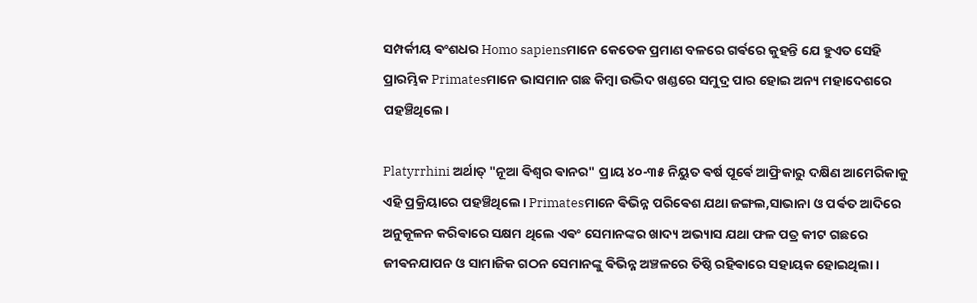ସମ୍ପର୍କୀୟ ଵଂଶଧର Homo sapiensମାନେ କେତେକ ପ୍ରମାଣ ବଳରେ ଗର୍ଵରେ କୁହନ୍ତି ଯେ ହୁଏତ ସେହି ପ୍ରାରମ୍ଭିକ Primatesମାନେ ଭାସମାନ ଗଛ କିମ୍ବା ଉଦ୍ଭିଦ ଖଣ୍ଡରେ ସମୁଦ୍ର ପାର ହୋଇ ଅନ୍ୟ ମହାଦେଶରେ ପହଞ୍ଚିଥିଲେ।

Platyrrhini ଅର୍ଥାତ୍ "ନୂଆ ଵିଶ୍ୱର ଵାନର" ପ୍ରାୟ ୪୦-୩୫ ନିୟୁତ ଵର୍ଷ ପୂର୍ଵେ ଆଫ୍ରିକାରୁ ଦକ୍ଷିଣ ଆମେରିକାକୁ ଏହି ପ୍ରକ୍ରିୟାରେ ପହଞ୍ଚିଥିଲେ। Primatesମାନେ ଵିଭିନ୍ନ ପରିଵେଶ ଯଥା ଜଙ୍ଗଲ,ସାଭାନା ଓ ପର୍ଵତ ଆଦିରେ ଅନୁକୂଳନ କରିଵାରେ ସକ୍ଷମ ଥିଲେ ଏଵଂ ସେମାନଙ୍କର ଖାଦ୍ୟ ଅଭ୍ୟାସ ଯଥା ଫଳ ପତ୍ର କୀଟ ଗଛରେ ଜୀଵନଯାପନ ଓ ସାମାଜିକ ଗଠନ ସେମାନଙ୍କୁ ଵିଭିନ୍ନ ଅଞ୍ଚଳରେ ତିଷ୍ଠି ରହିଵାରେ ସହାୟକ ହୋଇଥିଲା।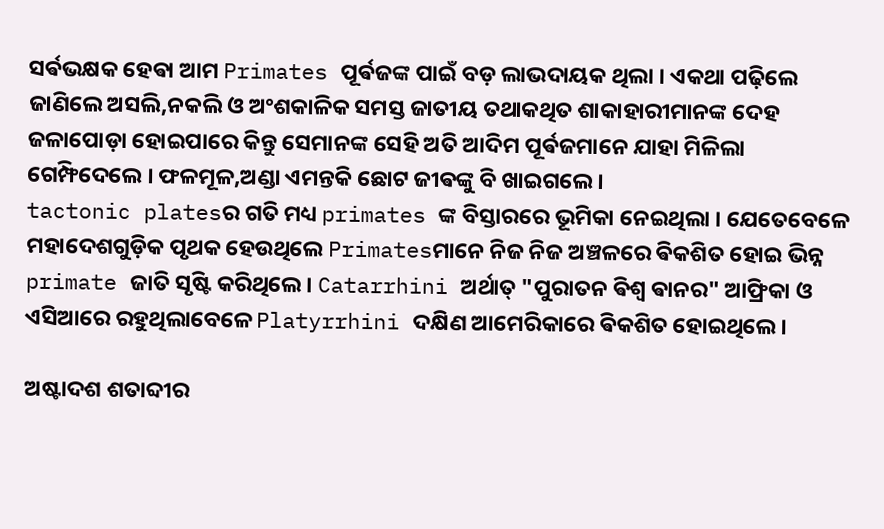ସର୍ଵଭକ୍ଷକ ହେଵା ଆମ Primates ପୂର୍ଵଜଙ୍କ ପାଇଁ ବଡ଼ ଲାଭଦାୟକ ଥିଲା । ଏକଥା ପଢ଼ିଲେ ଜାଣିଲେ ଅସଲି,ନକଲି ଓ ଅଂଶକାଳିକ ସମସ୍ତ ଜାତୀୟ ତଥାକଥିତ ଶାକାହାରୀମାନଙ୍କ ଦେହ ଜଳାପୋଡ଼ା ହୋଇପାରେ କିନ୍ତୁ ସେମାନଙ୍କ ସେହି ଅତି ଆଦିମ ପୂର୍ଵଜମାନେ ଯାହା ମିଳିଲା ଗେମ୍ଫିଦେଲେ । ଫଳମୂଳ,ଅଣ୍ଡା ଏମନ୍ତକି ଛୋଟ ଜୀଵଙ୍କୁ ବି ଖାଇଗଲେ ।
tactonic platesର ଗତି ମଧ୍ୟ primates ଙ୍କ ବିସ୍ତାରରେ ଭୂମିକା ନେଇଥିଲା । ଯେତେବେଳେ ମହାଦେଶଗୁଡ଼ିକ ପୃଥକ ହେଉଥିଲେ Primatesମାନେ ନିଜ ନିଜ ଅଞ୍ଚଳରେ ଵିକଶିତ ହୋଇ ଭିନ୍ନ primate ଜାତି ସୃଷ୍ଟି କରିଥିଲେ। Catarrhini ଅର୍ଥାତ୍ "ପୁରାତନ ଵିଶ୍ୱ ଵାନର" ଆଫ୍ରିକା ଓ ଏସିଆରେ ରହୁଥିଲାବେଳେ Platyrrhini ଦକ୍ଷିଣ ଆମେରିକାରେ ଵିକଶିତ ହୋଇଥିଲେ।

ଅଷ୍ଟାଦଶ ଶତାବ୍ଦୀର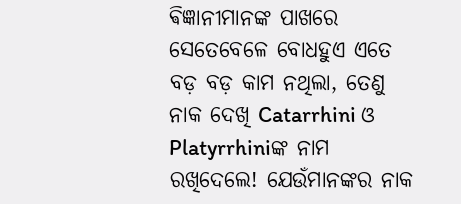ଵିଜ୍ଞାନୀମାନଙ୍କ ପାଖରେ ସେତେବେଳେ ବୋଧହୁଏ ଏତେ ବଡ଼ ବଡ଼ କାମ ନଥିଲା, ତେଣୁ ନାକ ଦେଖି Catarrhini ଓ Platyrrhiniଙ୍କ ନାମ ରଖିଦେଲେ! ଯେଉଁମାନଙ୍କର ନାକ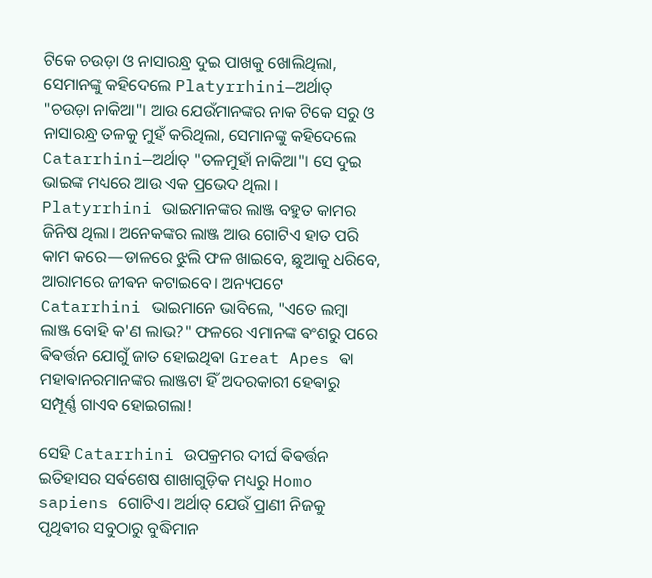ଟିକେ ଚଉଡ଼ା ଓ ନାସାରନ୍ଧ୍ର ଦୁଇ ପାଖକୁ ଖୋଲିଥିଲା, ସେମାନଙ୍କୁ କହିଦେଲେ Platyrrhini—ଅର୍ଥାତ୍ "ଚଉଡ଼ା ନାକିଆ"। ଆଉ ଯେଉଁମାନଙ୍କର ନାକ ଟିକେ ସରୁ ଓ ନାସାରନ୍ଧ୍ର ତଳକୁ ମୁହଁ କରିଥିଲା, ସେମାନଙ୍କୁ କହିଦେଲେ Catarrhini—ଅର୍ଥାତ୍ "ତଳମୁହାଁ ନାକିଆ"। ସେ ଦୁଇ ଭାଇଙ୍କ ମଧ୍ୟରେ ଆଉ ଏକ ପ୍ରଭେଦ ଥିଲା । Platyrrhini ଭାଇମାନଙ୍କର ଲାଞ୍ଜ ବହୁତ କାମର ଜିନିଷ ଥିଲା। ଅନେକଙ୍କର ଲାଞ୍ଜ ଆଉ ଗୋଟିଏ ହାତ ପରି କାମ କରେ—ଡାଳରେ ଝୁଲି ଫଳ ଖାଇବେ, ଛୁଆକୁ ଧରିବେ, ଆରାମରେ ଜୀଵନ କଟାଇବେ। ଅନ୍ୟପଟେ Catarrhini ଭାଇମାନେ ଭାବିଲେ, "ଏତେ ଲମ୍ବା ଲାଞ୍ଜ ବୋହି କ'ଣ ଲାଭ?" ଫଳରେ ଏମାନଙ୍କ ଵଂଶରୁ ପରେ ଵିଵର୍ତ୍ତନ ଯୋଗୁଁ ଜାତ ହୋଇଥିଵା Great Apes ଵା ମହାଵାନରମାନଙ୍କର ଲାଞ୍ଜଟା ହିଁ ଅଦରକାରୀ ହେଵାରୁ ସମ୍ପୂର୍ଣ୍ଣ ଗାଏବ ହୋଇଗଲା!

ସେହି Catarrhini ଉପକ୍ରମର ଦୀର୍ଘ ଵିଵର୍ତ୍ତନ ଇତିହାସର ସର୍ଵଶେଷ ଶାଖାଗୁଡ଼ିକ ମଧ୍ୟରୁ Homo sapiens ଗୋଟିଏ। ଅର୍ଥାତ୍ ଯେଉଁ ପ୍ରାଣୀ ନିଜକୁ ପୃଥିଵୀର ସବୁଠାରୁ ବୁଦ୍ଧିମାନ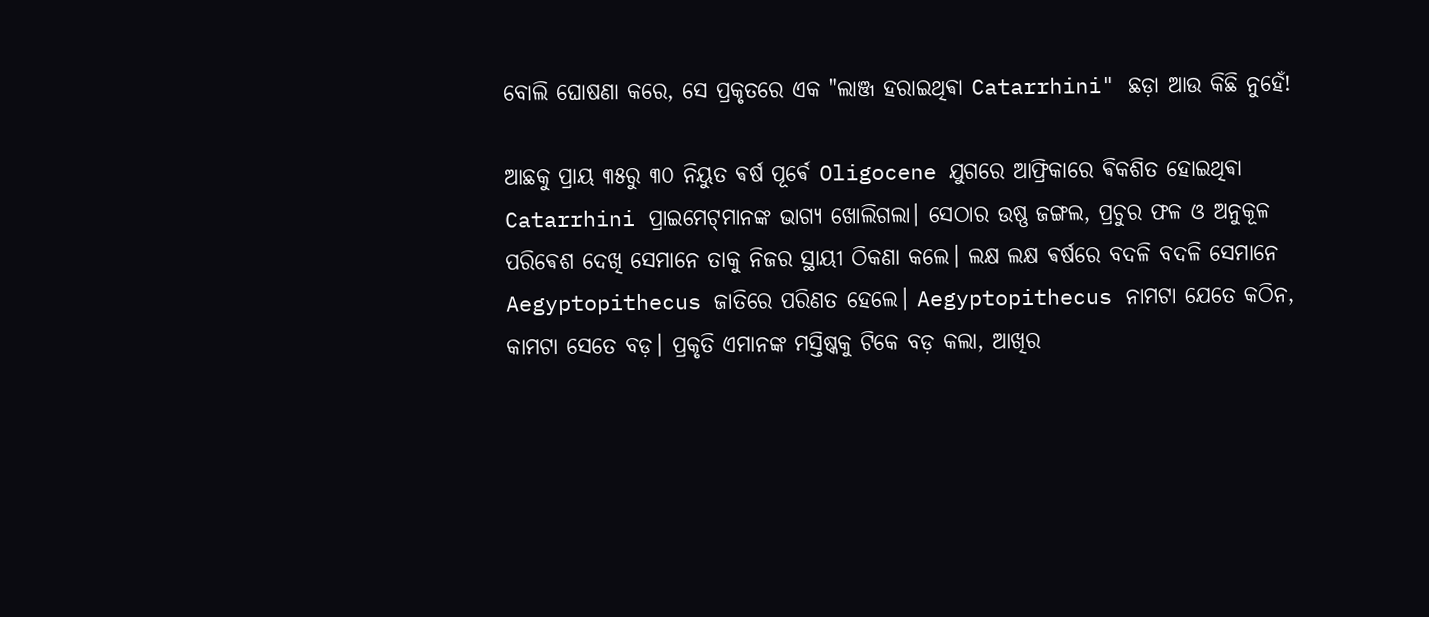ବୋଲି ଘୋଷଣା କରେ, ସେ ପ୍ରକୃତରେ ଏକ "ଲାଞ୍ଜ ହରାଇଥିଵା Catarrhini" ଛଡ଼ା ଆଉ କିଛି ନୁହେଁ!

ଆଛକୁ ପ୍ରାୟ ୩୫ରୁ ୩୦ ନିୟୁତ ଵର୍ଷ ପୂର୍ଵେ Oligocene ଯୁଗରେ ଆଫ୍ରିକାରେ ଵିକଶିତ ହୋଇଥିଵା Catarrhini ପ୍ରାଇମେଟ୍‌ମାନଙ୍କ ଭାଗ୍ୟ ଖୋଲିଗଲା। ସେଠାର ଉଷ୍ଣ ଜଙ୍ଗଲ, ପ୍ରଚୁର ଫଳ ଓ ଅନୁକୂଳ ପରିଵେଶ ଦେଖି ସେମାନେ ତାକୁ ନିଜର ସ୍ଥାୟୀ ଠିକଣା କଲେ। ଲକ୍ଷ ଲକ୍ଷ ଵର୍ଷରେ ବଦଳି ବଦଳି ସେମାନେ Aegyptopithecus ଜାତିରେ ପରିଣତ ହେଲେ। Aegyptopithecus ନାମଟା ଯେତେ କଠିନ, କାମଟା ସେତେ ବଡ଼। ପ୍ରକୃତି ଏମାନଙ୍କ ମସ୍ତିଷ୍କକୁ ଟିକେ ବଡ଼ କଲା, ଆଖିର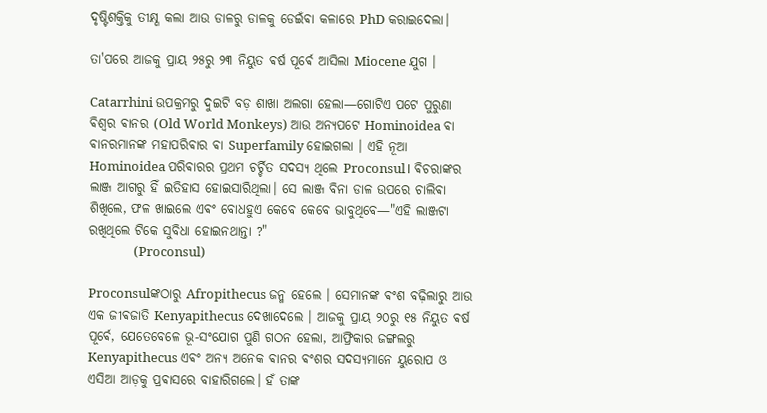ଦୃଷ୍ଟିଶକ୍ତିକୁ ତୀକ୍ଷ୍ଣ କଲା ଆଉ ଡାଳରୁ ଡାଳକୁ ଡେଇଁଵା କଳାରେ PhD କରାଇଦେଲା।

ତା'ପରେ ଆଜକୁ ପ୍ରାୟ ୨୫ରୁ ୨୩ ନିୟୁତ ଵର୍ଷ ପୂର୍ଵେ ଆସିଲା Miocene ଯୁଗ ।

Catarrhini ଉପକ୍ରମରୁ ଦୁଇଟି ବଡ଼ ଶାଖା ଅଲଗା ହେଲା—ଗୋଟିଏ ପଟେ ପୁରୁଣା ଵିଶ୍ୱର ଵାନର (Old World Monkeys) ଆଉ ଅନ୍ୟପଟେ Hominoidea ଵା ଵାନରମାନଙ୍କ ମହାପରିଵାର ଵା Superfamily ହୋଇଗଲା । ଏହି ନୂଆ Hominoidea ପରିଵାରର ପ୍ରଥମ ଚର୍ଚ୍ଚିତ ସଦସ୍ୟ ଥିଲେ Proconsul। ଵିଚରାଙ୍କର ଲାଞ୍ଜ ଆଗରୁ ହିଁ ଇତିହାସ ହୋଇସାରିଥିଲା। ସେ ଲାଞ୍ଜ ବିନା ଡାଳ ଉପରେ ଚାଲିଵା ଶିଖିଲେ, ଫଳ ଖାଇଲେ ଏଵଂ ବୋଧହୁଏ କେବେ କେବେ ଭାବୁଥିବେ—"ଏହି ଲାଞ୍ଜଟା ରଖିଥିଲେ ଟିକେ ସୁବିଧା ହୋଇନଥାନ୍ତା ?"
               (Proconsul)

Proconsulଙ୍କଠାରୁ Afropithecus ଜନ୍ମ ହେଲେ । ସେମାନଙ୍କ ଵଂଶ ବଢ଼ିଲାରୁ ଆଉ ଏକ ଜୀଵଜାତି Kenyapithecus ଦେଖାଦେଲେ । ଆଜକୁ ପ୍ରାୟ ୨୦ରୁ ୧୫ ନିୟୁତ ଵର୍ଷ ପୂର୍ଵେ, ଯେତେବେଳେ ଭୂ-ସଂଯୋଗ ପୁଣି ଗଠନ ହେଲା, ଆଫ୍ରିକାର ଜଙ୍ଗଲରୁ Kenyapithecus ଏଵଂ ଅନ୍ୟ ଅନେକ ଵାନର ଵଂଶର ସଦସ୍ୟମାନେ ୟୁରୋପ ଓ ଏସିଆ ଆଡ଼କୁ ପ୍ରଵାସରେ ବାହାରିଗଲେ। ହଁ ତାଙ୍କ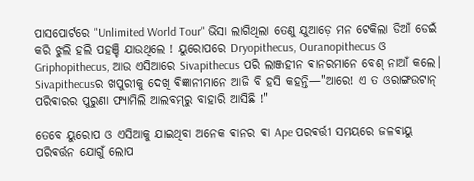ପାସପୋର୍ଟରେ "Unlimited World Tour" ଭିସା ଲାଗିଥିଲା ତେଣୁ ଯୁଆଡ଼େ ମନ ଟେକିଲା ଡିଆଁ ଡେଇଁ କରି ଝୁଲି ହଲି ପହଞ୍ଚି ଯାଉଥିଲେ ! ୟୁରୋପରେ Dryopithecus, Ouranopithecus ଓ Griphopithecus, ଆଉ ଏସିଆରେ Sivapithecus ପରି ଲାଞ୍ଜହୀନ ଵାନରମାନେ ବେଶ୍ ନାଆଁ କଲେ। Sivapithecusର ଖପୁରୀକୁ ଦେଖି ଵିଜ୍ଞାନୀମାନେ ଆଜି ବି ହସି କହନ୍ତି—"ଆରେ! ଏ ତ ଓରାଙ୍ଗଉଟାନ୍ ପରିଵାରର ପୁରୁଣା ଫ୍ୟାମିଲି ଆଲବମ୍‌ରୁ ବାହାରି ଆସିଛି !"

ତେବେ ୟୁରୋପ ଓ ଏସିଆକୁ ଯାଇଥିବା ଅନେକ ଵାନର ଵା Ape ପରଵର୍ତ୍ତୀ ସମୟରେ ଜଳଵାୟୁ ପରିଵର୍ତ୍ତନ ଯୋଗୁଁ ଲୋପ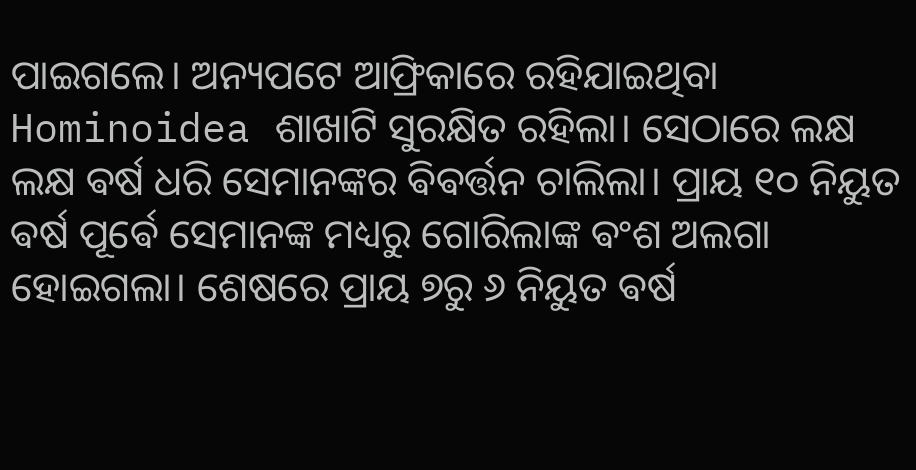ପାଇଗଲେ। ଅନ୍ୟପଟେ ଆଫ୍ରିକାରେ ରହିଯାଇଥିବା Hominoidea ଶାଖାଟି ସୁରକ୍ଷିତ ରହିଲା। ସେଠାରେ ଲକ୍ଷ ଲକ୍ଷ ଵର୍ଷ ଧରି ସେମାନଙ୍କର ଵିଵର୍ତ୍ତନ ଚାଲିଲା। ପ୍ରାୟ ୧୦ ନିୟୁତ ଵର୍ଷ ପୂର୍ଵେ ସେମାନଙ୍କ ମଧ୍ୟରୁ ଗୋରିଲାଙ୍କ ଵଂଶ ଅଲଗା ହୋଇଗଲା। ଶେଷରେ ପ୍ରାୟ ୭ରୁ ୬ ନିୟୁତ ଵର୍ଷ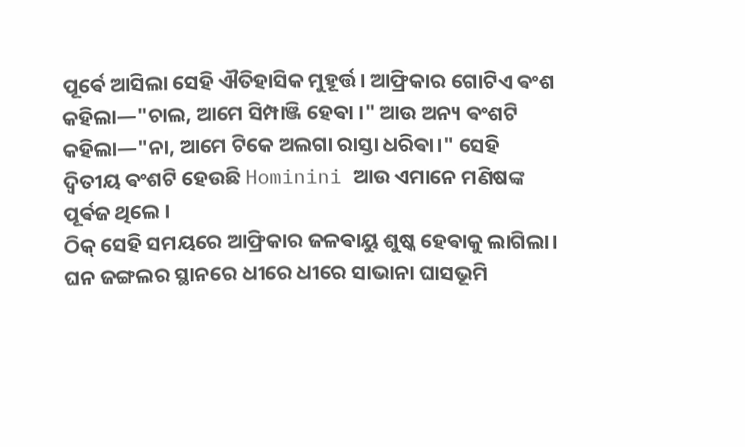ପୂର୍ଵେ ଆସିଲା ସେହି ଐତିହାସିକ ମୁହୂର୍ତ୍ତ। ଆଫ୍ରିକାର ଗୋଟିଏ ଵଂଶ କହିଲା—"ଚାଲ, ଆମେ ସିମ୍ପାଞ୍ଜି ହେଵା ।" ଆଉ ଅନ୍ୟ ଵଂଶଟି କହିଲା—"ନା, ଆମେ ଟିକେ ଅଲଗା ରାସ୍ତା ଧରିଵା।" ସେହି ଦ୍ୱିତୀୟ ଵଂଶଟି ହେଉଛି Hominini ଆଉ ଏମାନେ ମଣିଷଙ୍କ ପୂର୍ଵଜ ଥିଲେ ।
ଠିକ୍ ସେହି ସମୟରେ ଆଫ୍ରିକାର ଜଳଵାୟୁ ଶୁଷ୍କ ହେଵାକୁ ଲାଗିଲା। ଘନ ଜଙ୍ଗଲର ସ୍ଥାନରେ ଧୀରେ ଧୀରେ ସାଭାନା ଘାସଭୂମି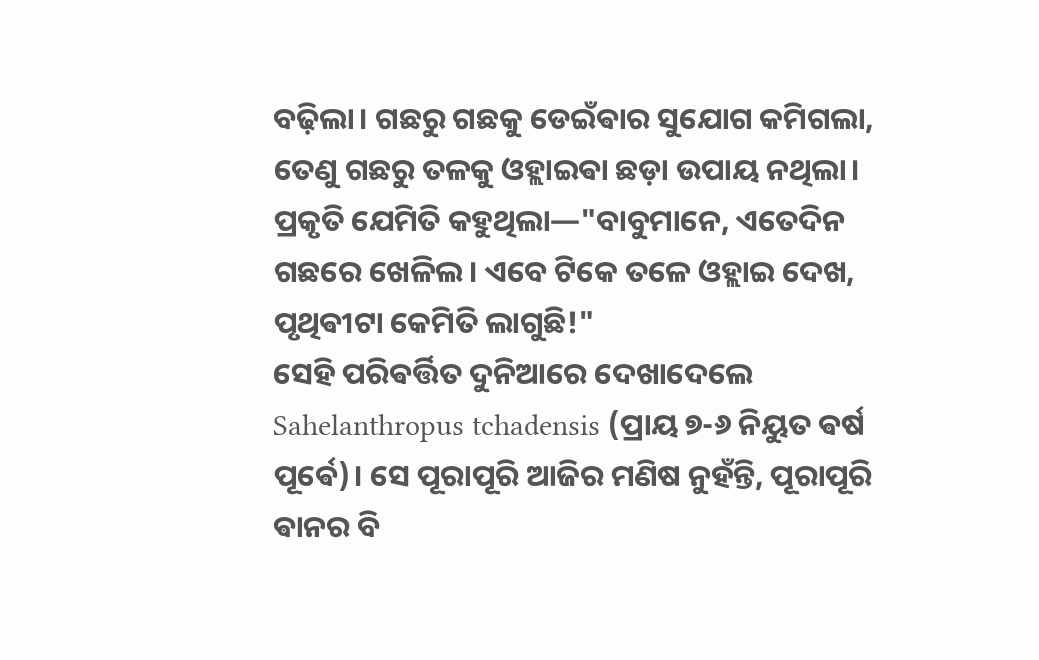ବଢ଼ିଲା। ଗଛରୁ ଗଛକୁ ଡେଇଁଵାର ସୁଯୋଗ କମିଗଲା, ତେଣୁ ଗଛରୁ ତଳକୁ ଓହ୍ଲାଇଵା ଛଡ଼ା ଉପାୟ ନଥିଲା। ପ୍ରକୃତି ଯେମିତି କହୁଥିଲା—"ବାବୁମାନେ, ଏତେଦିନ ଗଛରେ ଖେଳିଲ। ଏବେ ଟିକେ ତଳେ ଓହ୍ଲାଇ ଦେଖ, ପୃଥିଵୀଟା କେମିତି ଲାଗୁଛି!"
ସେହି ପରିଵର୍ତ୍ତିତ ଦୁନିଆରେ ଦେଖାଦେଲେ Sahelanthropus tchadensis (ପ୍ରାୟ ୭-୬ ନିୟୁତ ଵର୍ଷ ପୂର୍ଵେ)। ସେ ପୂରାପୂରି ଆଜିର ମଣିଷ ନୁହଁନ୍ତି, ପୂରାପୂରି ଵାନର ବି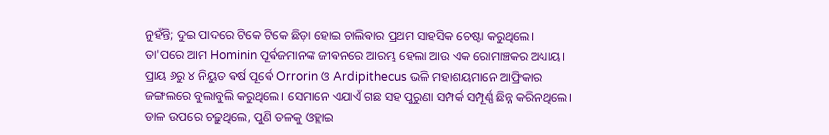ନୁହଁନ୍ତି; ଦୁଇ ପାଦରେ ଟିକେ ଟିକେ ଛିଡ଼ା ହୋଇ ଚାଲିଵାର ପ୍ରଥମ ସାହସିକ ଚେଷ୍ଟା କରୁଥିଲେ।
ତା'ପରେ ଆମ Hominin ପୂର୍ଵଜମାନଙ୍କ ଜୀଵନରେ ଆରମ୍ଭ ହେଲା ଆଉ ଏକ ରୋମାଞ୍ଚକର ଅଧ୍ୟାୟ। ପ୍ରାୟ ୬ରୁ ୪ ନିୟୁତ ଵର୍ଷ ପୂର୍ଵେ Orrorin ଓ Ardipithecus ଭଳି ମହାଶୟମାନେ ଆଫ୍ରିକାର ଜଙ୍ଗଲରେ ବୁଲାବୁଲି କରୁଥିଲେ। ସେମାନେ ଏଯାଏଁ ଗଛ ସହ ପୁରୁଣା ସମ୍ପର୍କ ସମ୍ପୂର୍ଣ୍ଣ ଛିନ୍ନ କରିନଥିଲେ। ଡାଳ ଉପରେ ଚଢ଼ୁଥିଲେ, ପୁଣି ତଳକୁ ଓହ୍ଲାଇ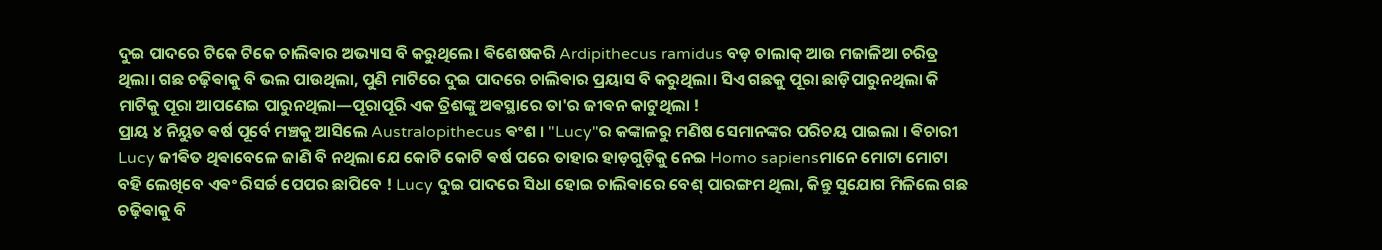ଦୁଇ ପାଦରେ ଟିକେ ଟିକେ ଚାଲିଵାର ଅଭ୍ୟାସ ବି କରୁଥିଲେ। ଵିଶେଷକରି Ardipithecus ramidus ବଡ଼ ଚାଲାକ୍ ଆଉ ମଜାଳିଆ ଚରିତ୍ର ଥିଲା। ଗଛ ଚଢ଼ିଵାକୁ ବି ଭଲ ପାଉଥିଲା, ପୁଣି ମାଟିରେ ଦୁଇ ପାଦରେ ଚାଲିଵାର ପ୍ରୟାସ ବି କରୁଥିଲା। ସିଏ ଗଛକୁ ପୂରା ଛାଡ଼ିପାରୁନଥିଲା କି ମାଟିକୁ ପୂରା ଆପଣେଇ ପାରୁନଥିଲା—ପୂରାପୂରି ଏକ ତ୍ରିଶଙ୍କୁ ଅଵସ୍ଥାରେ ତା'ର ଜୀଵନ କାଟୁଥିଲା !
ପ୍ରାୟ ୪ ନିୟୁତ ଵର୍ଷ ପୂର୍ବେ ମଞ୍ଚକୁ ଆସିଲେ Australopithecus ଵଂଶ । "Lucy"ର କଙ୍କାଳରୁ ମଣିଷ ସେମାନଙ୍କର ପରିଚୟ ପାଇଲା । ଵିଚାରୀ Lucy ଜୀଵିତ ଥିଵାବେଳେ ଜାଣି ବି ନଥିଲା ଯେ କୋଟି କୋଟି ଵର୍ଷ ପରେ ତାହାର ହାଡ଼ଗୁଡ଼ିକୁ ନେଇ Homo sapiensମାନେ ମୋଟା ମୋଟା ବହି ଲେଖିବେ ଏଵଂ ରିସର୍ଚ୍ଚ ପେପର ଛାପିବେ ! Lucy ଦୁଇ ପାଦରେ ସିଧା ହୋଇ ଚାଲିଵାରେ ବେଶ୍ ପାରଙ୍ଗମ ଥିଲା, କିନ୍ତୁ ସୁଯୋଗ ମିଳିଲେ ଗଛ ଚଢ଼ିଵାକୁ ବି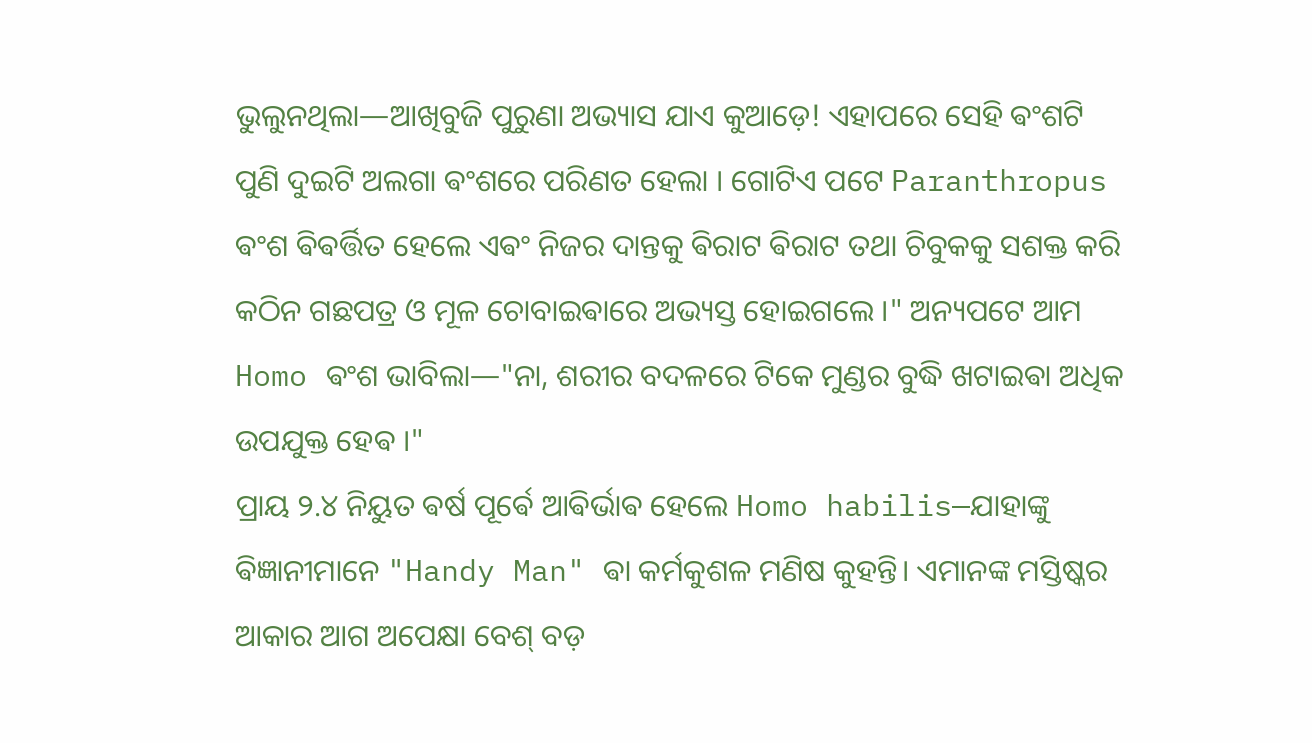ଭୁଲୁନଥିଲା—ଆଖିବୁଜି ପୁରୁଣା ଅଭ୍ୟାସ ଯାଏ କୁଆଡ଼େ! ଏହାପରେ ସେହି ଵଂଶଟି ପୁଣି ଦୁଇଟି ଅଲଗା ଵଂଶରେ ପରିଣତ ହେଲା । ଗୋଟିଏ ପଟେ Paranthropus ଵଂଶ ଵିଵର୍ତ୍ତିତ ହେଲେ ଏଵଂ ନିଜର ଦାନ୍ତକୁ ଵିରାଟ ଵିରାଟ ତଥା ଚିବୁକକୁ ସଶକ୍ତ କରି କଠିନ ଗଛପତ୍ର ଓ ମୂଳ ଚୋବାଇଵାରେ ଅଭ୍ୟସ୍ତ ହୋଇଗଲେ ।" ଅନ୍ୟପଟେ ଆମ Homo ଵଂଶ ଭାବିଲା—"ନା, ଶରୀର ବଦଳରେ ଟିକେ ମୁଣ୍ଡର ବୁଦ୍ଧି ଖଟାଇଵା ଅଧିକ ଉପଯୁକ୍ତ ହେଵ ।"
ପ୍ରାୟ ୨.୪ ନିୟୁତ ଵର୍ଷ ପୂର୍ଵେ ଆଵିର୍ଭାଵ ହେଲେ Homo habilis—ଯାହାଙ୍କୁ ଵିଜ୍ଞାନୀମାନେ "Handy Man" ଵା କର୍ମକୁଶଳ ମଣିଷ କୁହନ୍ତି। ଏମାନଙ୍କ ମସ୍ତିଷ୍କର ଆକାର ଆଗ ଅପେକ୍ଷା ବେଶ୍ ବଡ଼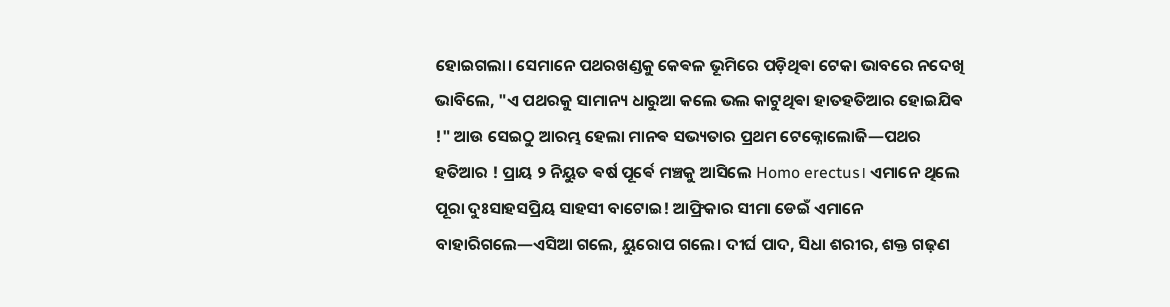ହୋଇଗଲା। ସେମାନେ ପଥରଖଣ୍ଡକୁ କେଵଳ ଭୂମିରେ ପଡ଼ିଥିଵା ଟେକା ଭାବରେ ନଦେଖି ଭାବିଲେ, "ଏ ପଥରକୁ ସାମାନ୍ୟ ଧାରୁଆ କଲେ ଭଲ କାଟୁଥିଵା ହାତହତିଆର ହୋଇଯିଵ !" ଆଉ ସେଇଠୁ ଆରମ୍ଭ ହେଲା ମାନଵ ସଭ୍ୟତାର ପ୍ରଥମ ଟେକ୍ନୋଲୋଜି—ପଥର ହତିଆର ! ପ୍ରାୟ ୨ ନିୟୁତ ଵର୍ଷ ପୂର୍ଵେ ମଞ୍ଚକୁ ଆସିଲେ Homo erectus। ଏମାନେ ଥିଲେ ପୂରା ଦୁଃସାହସପ୍ରିୟ ସାହସୀ ବାଟୋଇ! ଆଫ୍ରିକାର ସୀମା ଡେଇଁ ଏମାନେ ବାହାରିଗଲେ—ଏସିଆ ଗଲେ, ୟୁରୋପ ଗଲେ। ଦୀର୍ଘ ପାଦ, ସିଧା ଶରୀର, ଶକ୍ତ ଗଢ଼ଣ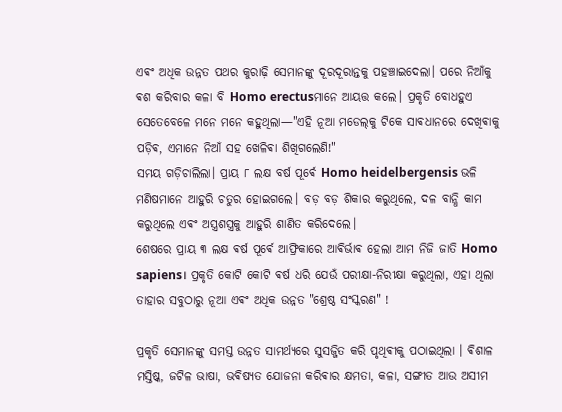ଏଵଂ ଅଧିକ ଉନ୍ନତ ପଥର କୁରାଢ଼ି ସେମାନଙ୍କୁ ଦୂରଦୂରାନ୍ତକୁ ପହଞ୍ଚାଇଦେଲା। ପରେ ନିଆଁକୁ ଵଶ କରିବାର କଳା ବି Homo erectusମାନେ ଆୟତ୍ତ କଲେ। ପ୍ରକୃତି ବୋଧହୁଏ ସେତେବେଳେ ମନେ ମନେ କହୁଥିଲା—"ଏହି ନୂଆ ମଡେଲ୍‌କୁ ଟିକେ ସାଵଧାନରେ ଦେଖିଵାକୁ ପଡ଼ିଵ, ଏମାନେ ନିଆଁ ସହ ଖେଳିଵା ଶିଖିଗଲେଣି!"
ସମୟ ଗଡ଼ିଚାଲିଲା। ପ୍ରାୟ ୮ ଲକ୍ଷ ବର୍ଷ ପୂର୍ଵେ Homo heidelbergensis ଭଳି ମଣିଷମାନେ ଆହୁରି ଚତୁର ହୋଇଗଲେ। ବଡ଼ ବଡ଼ ଶିକାର କରୁଥିଲେ, ଦଳ ବାନ୍ଧି କାମ କରୁଥିଲେ ଏଵଂ ଅସ୍ତ୍ରଶସ୍ତ୍ରକୁ ଆହୁରି ଶାଣିତ କରିଦେଲେ।
ଶେଷରେ ପ୍ରାୟ ୩ ଲକ୍ଷ ଵର୍ଷ ପୂର୍ଵେ ଆଫ୍ରିକାରେ ଆଵିର୍ଭାଵ ହେଲା ଆମ ନିଜି ଜାତି Homo sapiens। ପ୍ରକୃତି କୋଟି କୋଟି ଵର୍ଷ ଧରି ଯେଉଁ ପରୀକ୍ଷା-ନିରୀକ୍ଷା କରୁଥିଲା, ଏହା ଥିଲା ତାହାର ସବୁଠାରୁ ନୂଆ ଏଵଂ ଅଧିକ ଉନ୍ନତ "ଶ୍ରେଷ୍ଠ ସଂସ୍କରଣ" !

ପ୍ରକୃତି ସେମାନଙ୍କୁ ସମସ୍ତ ଉନ୍ନତ ସାମର୍ଥ୍ୟରେ ସୁସଜ୍ଜିତ କରି ପୃଥିଵୀକୁ ପଠାଇଥିଲା । ଵିଶାଳ ମସ୍ତିଷ୍କ, ଜଟିଳ ଭାଷା, ଭଵିଷ୍ୟତ ଯୋଜନା କରିଵାର କ୍ଷମତା, କଳା, ସଙ୍ଗୀତ ଆଉ ଅସୀମ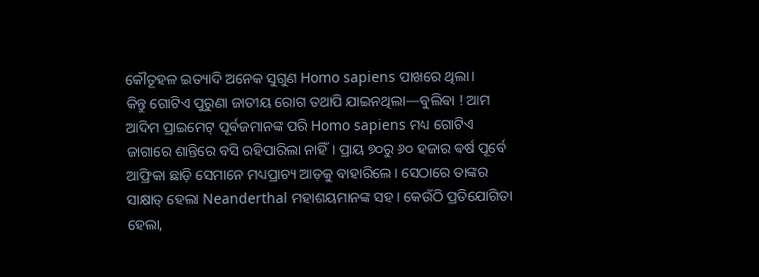କୌତୂହଳ ଇତ୍ୟାଦି ଅନେକ ସୁଗୁଣ Homo sapiens ପାଖରେ ଥିଲା।
କିନ୍ତୁ ଗୋଟିଏ ପୁରୁଣା ଜାତୀୟ ରୋଗ ତଥାପି ଯାଇନଥିଲା—ବୁଲିଵା ! ଆମ ଆଦିମ ପ୍ରାଇମେଟ୍ ପୂର୍ଵଜମାନଙ୍କ ପରି Homo sapiens ମଧ୍ୟ ଗୋଟିଏ ଜାଗାରେ ଶାନ୍ତିରେ ବସି ରହିପାରିଲା ନାହିଁ। ପ୍ରାୟ ୭୦ରୁ ୬୦ ହଜାର ଵର୍ଷ ପୂର୍ବେ ଆଫ୍ରିକା ଛାଡ଼ି ସେମାନେ ମଧ୍ୟପ୍ରାଚ୍ୟ ଆଡ଼କୁ ବାହାରିଲେ। ସେଠାରେ ତାଙ୍କର ସାକ୍ଷାତ୍ ହେଲା Neanderthal ମହାଶୟମାନଙ୍କ ସହ। କେଉଁଠି ପ୍ରତିଯୋଗିତା ହେଲା,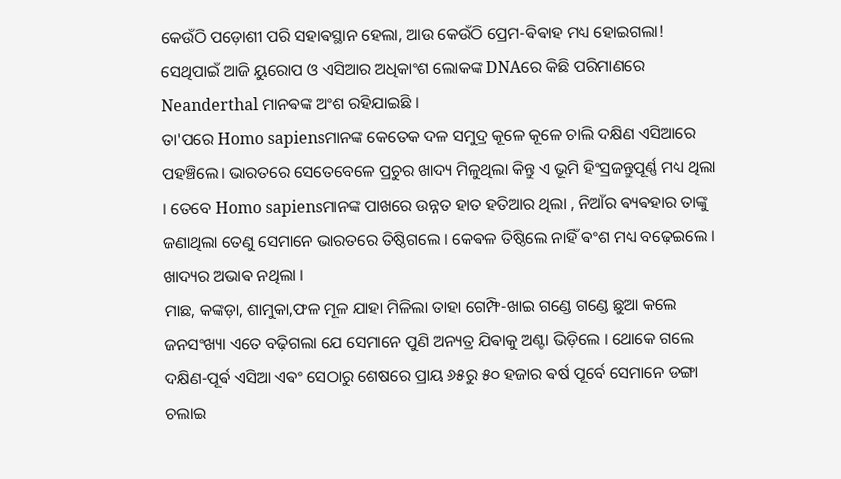କେଉଁଠି ପଡ଼ୋଶୀ ପରି ସହାଵସ୍ଥାନ ହେଲା, ଆଉ କେଉଁଠି ପ୍ରେମ-ଵିଵାହ ମଧ୍ୟ ହୋଇଗଲା! ସେଥିପାଇଁ ଆଜି ୟୁରୋପ ଓ ଏସିଆର ଅଧିକାଂଶ ଲୋକଙ୍କ DNAରେ କିଛି ପରିମାଣରେ Neanderthal ମାନଵଙ୍କ ଅଂଶ ରହିଯାଇଛି ।
ତା'ପରେ Homo sapiensମାନଙ୍କ କେତେକ ଦଳ ସମୁଦ୍ର କୂଳେ କୂଳେ ଚାଲି ଦକ୍ଷିଣ ଏସିଆରେ ପହଞ୍ଚିଲେ। ଭାରତରେ ସେତେବେଳେ ପ୍ରଚୁର ଖାଦ୍ୟ ମିଳୁଥିଲା ‌କିନ୍ତୁ ଏ ଭୂମି ହିଂସ୍ରଜନ୍ତୁପୂର୍ଣ୍ଣ ମଧ୍ୟ ଥିଲା । ତେବେ Homo sapiensମାନଙ୍କ ପାଖରେ ଉନ୍ନତ ହାତ ହତିଆର ଥିଲା , ନିଆଁର ଵ୍ୟଵହାର ତାଙ୍କୁ ଜଣାଥିଲା ତେଣୁ ସେମାନେ ଭାରତରେ ତିଷ୍ଠିଗଲେ । କେଵଳ ତିଷ୍ଠିଲେ ନାହିଁ ଵଂଶ ମଧ୍ୟ ବଢ଼େଇଲେ । ଖାଦ୍ୟର ଅଭାଵ ନଥିଲା ।
ମାଛ, କଙ୍କଡ଼ା, ଶାମୁକା,ଫଳ ମୂଳ ଯାହା ମିଳିଲା ତାହା ଗେମ୍ଫି-ଖାଇ ଗଣ୍ଡେ ଗଣ୍ଡେ ଛୁଆ କଲେ ଜନସଂଖ୍ୟା ଏତେ ବଢ଼ିଗଲା ଯେ ସେମାନେ ପୁଣି ଅନ୍ୟତ୍ର ଯିଵାକୁ ଅଣ୍ଟା ଭିଡ଼ିଲେ । ଥୋକେ ଗଲେ ଦକ୍ଷିଣ-ପୂର୍ଵ ଏସିଆ ଏଵଂ ସେଠାରୁ ଶେଷରେ ପ୍ରାୟ ୬୫ରୁ ୫୦ ହଜାର ଵର୍ଷ ପୂର୍ବେ ସେମାନେ ଡଙ୍ଗା ଚଲାଇ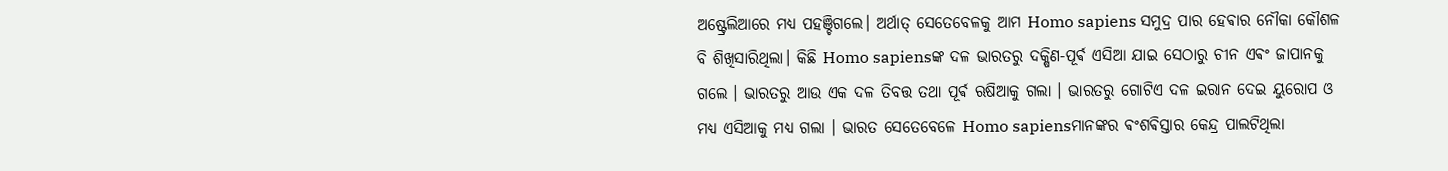ଅଷ୍ଟ୍ରେଲିଆରେ ମଧ୍ୟ ପହଞ୍ଚିଗଲେ। ଅର୍ଥାତ୍ ସେତେବେଳକୁ ଆମ Homo sapiens ସମୁଦ୍ର ପାର ହେଵାର ନୌକା କୌଶଳ ବି ଶିଖିସାରିଥିଲା। କିଛି Homo sapiensଙ୍କ ଦଳ ଭାରତରୁ ଦକ୍ଷିଣ-ପୂର୍ଵ ଏସିଆ ଯାଇ ସେଠାରୁ ଚୀନ ଏଵଂ ଜାପାନକୁ ଗଲେ । ଭାରତରୁ ଆଉ ଏକ ଦଳ ତିବତ୍ତ ତଥା ପୂର୍ଵ ଋଷିଆକୁ ଗଲା । ଭାରତରୁ ଗୋଟିଏ ଦଳ ଇରାନ ଦେଇ ୟୁରୋପ ଓ ମଧ୍ୟ ଏସିଆକୁ ମଧ୍ୟ ଗଲା । ଭାରତ ସେତେବେଳେ Homo sapiensମାନଙ୍କର ଵଂଶଵିସ୍ତାର କେନ୍ଦ୍ର ପାଲଟିଥିଲା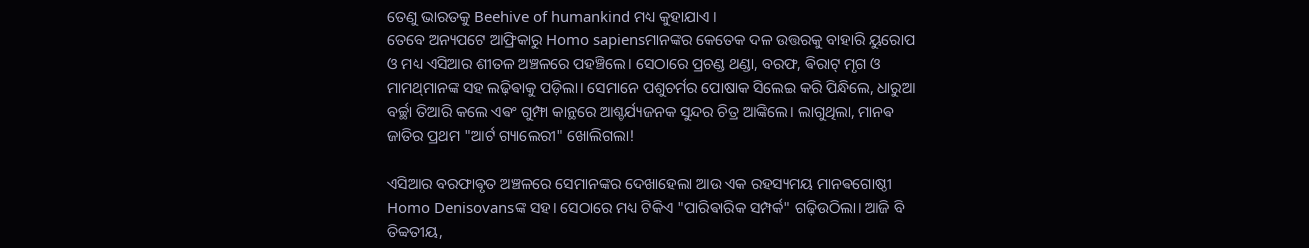ତେଣୁ ଭାରତକୁ Beehive of humankind ମଧ୍ୟ କୁହାଯାଏ ।
ତେବେ ଅନ୍ୟପଟେ ଆଫ୍ରିକାରୁ Homo sapiensମାନଙ୍କର କେତେକ ଦଳ ଉତ୍ତରକୁ ବାହାରି ୟୁରୋପ ଓ ମଧ୍ୟ ଏସିଆର ଶୀତଳ ଅଞ୍ଚଳରେ ପହଞ୍ଚିଲେ। ସେଠାରେ ପ୍ରଚଣ୍ଡ ଥଣ୍ଡା, ବରଫ, ଵିରାଟ୍ ମୃଗ ଓ ମାମଥ୍‌ମାନଙ୍କ ସହ ଲଢ଼ିଵାକୁ ପଡ଼ିଲା। ସେମାନେ ପଶୁଚର୍ମର ପୋଷାକ ସିଲେଇ କରି ପିନ୍ଧିଲେ, ଧାରୁଆ ବର୍ଚ୍ଛା ତିଆରି କଲେ ଏଵଂ ଗୁମ୍ଫା କାନ୍ଥରେ ଆଶ୍ଚର୍ଯ୍ୟଜନକ ସୁନ୍ଦର ଚିତ୍ର ଆଙ୍କିଲେ। ଲାଗୁଥିଲା, ମାନଵ ଜାତିର ପ୍ରଥମ "ଆର୍ଟ ଗ୍ୟାଲେରୀ" ଖୋଲିଗଲା!

ଏସିଆର ବରଫାଵୃତ ଅଞ୍ଚଳରେ ସେମାନଙ୍କର ଦେଖାହେଲା ଆଉ ଏକ ରହସ୍ୟମୟ ମାନଵଗୋଷ୍ଠୀ Homo Denisovansଙ୍କ ସହ। ସେଠାରେ ମଧ୍ୟ ଟିକିଏ "ପାରିଵାରିକ ସମ୍ପର୍କ" ଗଢ଼ିଉଠିଲା। ଆଜି ବି ତିବ୍ବତୀୟ,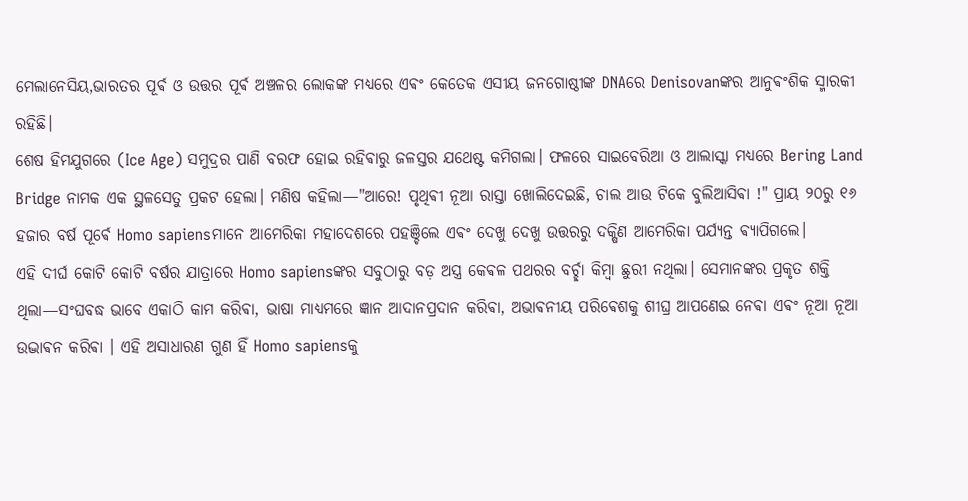ମେଲାନେସିୟ,ଭାରତର ପୂର୍ଵ ଓ ଉତ୍ତର ପୂର୍ଵ ଅଞ୍ଚଳର ଲୋକଙ୍କ ମଧ୍ୟରେ ଏଵଂ କେତେକ ଏସୀୟ ଜନଗୋଷ୍ଠୀଙ୍କ DNAରେ Denisovanଙ୍କର ଆନୁଵଂଶିକ ସ୍ମାରକୀ ରହିଛି।
ଶେଷ ହିମଯୁଗରେ (Ice Age) ସମୁଦ୍ରର ପାଣି ବରଫ ହୋଇ ରହିଵାରୁ ଜଳସ୍ତର ଯଥେଷ୍ଟ କମିଗଲା। ଫଳରେ ସାଇବେରିଆ ଓ ଆଲାସ୍କା ମଧ୍ୟରେ Bering Land Bridge ନାମକ ଏକ ସ୍ଥଳସେତୁ ପ୍ରକଟ ହେଲା। ମଣିଷ କହିଲା—"ଆରେ! ପୃଥିଵୀ ନୂଆ ରାସ୍ତା ଖୋଲିଦେଇଛି, ଚାଲ ଆଉ ଟିକେ ବୁଲିଆସିଵା !" ପ୍ରାୟ ୨୦ରୁ ୧୬ ହଜାର ବର୍ଷ ପୂର୍ଵେ Homo sapiensମାନେ ଆମେରିକା ମହାଦେଶରେ ପହଞ୍ଚିଲେ ଏଵଂ ଦେଖୁ ଦେଖୁ ଉତ୍ତରରୁ ଦକ୍ଷିଣ ଆମେରିକା ପର୍ଯ୍ୟନ୍ତ ଵ୍ୟାପିଗଲେ।
ଏହି ଦୀର୍ଘ କୋଟି କୋଟି ବର୍ଷର ଯାତ୍ରାରେ Homo sapiensଙ୍କର ସବୁଠାରୁ ବଡ଼ ଅସ୍ତ୍ର କେଵଳ ପଥରର ବର୍ଚ୍ଛା କିମ୍ବା ଛୁରୀ ନଥିଲା। ସେମାନଙ୍କର ପ୍ରକୃତ ଶକ୍ତି ଥିଲା—ସଂଘବଦ୍ଧ ଭାବେ ଏକାଠି କାମ କରିଵା, ଭାଷା ମାଧ୍ୟମରେ ଜ୍ଞାନ ଆଦାନପ୍ରଦାନ କରିଵା, ଅଭାଵନୀୟ ପରିଵେଶକୁ ଶୀଘ୍ର ଆପଣେଇ ନେଵା ଏଵଂ ନୂଆ ନୂଆ ଉଦ୍ଭାଵନ କରିଵା । ଏହି ଅସାଧାରଣ ଗୁଣ ହିଁ Homo sapiensକୁ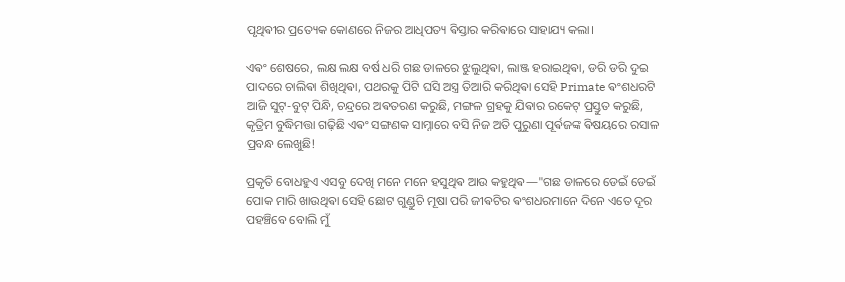ପୃଥିଵୀର ପ୍ରତ୍ୟେକ କୋଣରେ ନିଜର ଆଧିପତ୍ୟ ଵିସ୍ତାର କରିଵାରେ ସାହାଯ୍ୟ କଲା।

ଏଵଂ ଶେଷରେ, ଲକ୍ଷ ଲକ୍ଷ ବର୍ଷ ଧରି ଗଛ ଡାଳରେ ଝୁଲୁଥିଵା, ଲାଞ୍ଜ ହରାଇଥିଵା, ଡରି ଡରି ଦୁଇ ପାଦରେ ଚାଲିଵା ଶିଖିଥିଵା, ପଥରକୁ ପିଟି ଘସି ଅସ୍ତ୍ର ତିଆରି କରିଥିଵା ସେହି Primate ଵଂଶଧରଟି ଆଜି ସୁଟ୍-ବୁଟ୍ ପିନ୍ଧି, ଚନ୍ଦ୍ରରେ ଅଵତରଣ କରୁଛି, ମଙ୍ଗଳ ଗ୍ରହକୁ ଯିଵାର ରକେଟ୍ ପ୍ରସ୍ତୁତ କରୁଛି, କୃତ୍ରିମ ବୁଦ୍ଧିମତ୍ତା ଗଢ଼ିଛି ଏଵଂ ସଙ୍ଗଣକ ସାମ୍ନାରେ ବସି ନିଜ ଅତି ପୁରୁଣା ପୂର୍ଵଜଙ୍କ ଵିଷୟରେ ରସାଳ ପ୍ରବନ୍ଧ ଲେଖୁଛି!

ପ୍ରକୃତି ବୋଧହୁଏ ଏସବୁ ଦେଖି ମନେ ମନେ ହସୁଥିଵ ଆଉ କହୁଥିଵ—"ଗଛ ଡାଳରେ ଡେଇଁ ଡେଇଁ ପୋକ ମାରି ଖାଉଥିଵା ସେହି ଛୋଟ ଗୁଣ୍ଡୁଚି ମୂଷା ପରି ଜୀଵଟିର ଵଂଶଧରମାନେ ଦିନେ ଏତେ ଦୂର ପହଞ୍ଚିବେ ବୋଲି ମୁଁ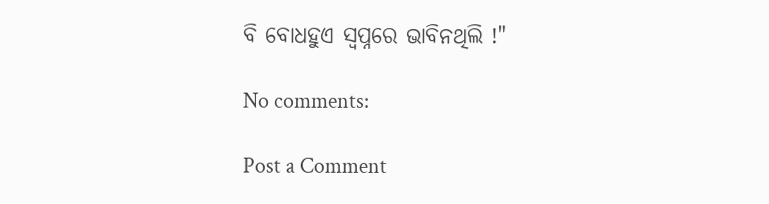ବି ବୋଧହୁଏ ସ୍ବପ୍ନରେ ଭାବିନଥିଲି !"

No comments:

Post a Comment